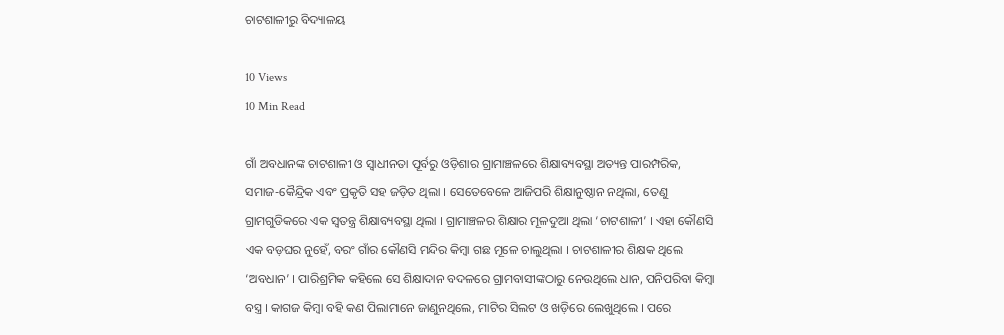ଚାଟଶାଳୀରୁ ବିଦ୍ୟାଳୟ

10 Views
10 Min Read

ଗାଁ ଅବଧାନଙ୍କ ଚାଟଶାଳୀ ଓ ସ୍ୱାଧୀନତା ପୂର୍ବରୁ ଓଡ଼ିଶାର ଗ୍ରାମାଞ୍ଚଳରେ ଶିକ୍ଷାବ୍ୟବସ୍ଥା ଅତ୍ୟନ୍ତ ପାରମ୍ପରିକ, ସମାଜ-କୈନ୍ଦ୍ରିକ ଏବଂ ପ୍ରକୃତି ସହ ଜଡ଼ିତ ଥିଲା । ସେତେବେଳେ ଆଜିପରି ଶିକ୍ଷାନୁଷ୍ଠାନ ନଥିଲା, ତେଣୁ ଗ୍ରାମଗୁଡିକରେ ଏକ ସ୍ୱତନ୍ତ୍ର ଶିକ୍ଷାବ୍ୟବସ୍ଥା ଥିଲା । ଗ୍ରାମାଞ୍ଚଳର ଶିକ୍ଷାର ମୂଳଦୁଆ ଥିଲା ‘ଚାଟଶାଳୀ’ । ଏହା କୌଣସି ଏକ ବଡ଼ଘର ନୁହେଁ, ବରଂ ଗାଁର କୌଣସି ମନ୍ଦିର କିମ୍ବା ଗଛ ମୂଳେ ଚାଲୁଥିଲା । ଚାଟଶାଳୀର ଶିକ୍ଷକ ଥିଲେ ‘ଅବଧାନ’ । ପାରିଶ୍ରମିକ କହିଲେ ସେ ଶିକ୍ଷାଦାନ ବଦଳରେ ଗ୍ରାମବାସୀଙ୍କଠାରୁ ନେଉଥିଲେ ଧାନ, ପନିପରିବା କିମ୍ବା ବସ୍ତ୍ର । କାଗଜ କିମ୍ବା ବହି କଣ ପିଲାମାନେ ଜାଣୁନଥିଲେ, ମାଟିର ସିଲଟ ଓ ଖଡ଼ିରେ ଲେଖୁଥିଲେ । ପରେ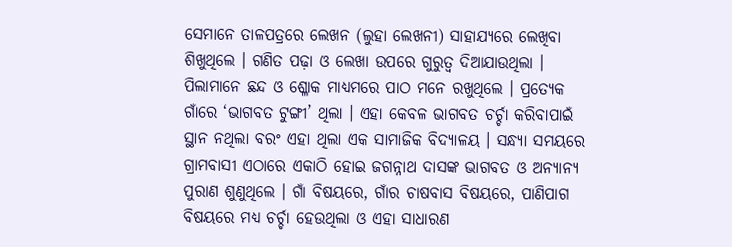ସେମାନେ ତାଳପତ୍ରରେ ଲେଖନ (ଲୁହା ଲେଖନୀ) ସାହାଯ୍ୟରେ ଲେଖିବା ଶିଖୁଥିଲେ । ଗଣିତ ପଢ଼ା ଓ ଲେଖା ଉପରେ ଗୁରୁତ୍ୱ ଦିଆଯାଉଥିଲା । ପିଲାମାନେ ଛନ୍ଦ ଓ ଶ୍ଳୋକ ମାଧ୍ୟମରେ ପାଠ ମନେ ରଖୁଥିଲେ । ପ୍ରତ୍ୟେକ ଗାଁରେ ‘ଭାଗବତ ଟୁଙ୍ଗୀ’ ଥିଲା । ଏହା କେବଳ ଭାଗବତ ଚର୍ଚ୍ଚା କରିବାପାଇଁ ସ୍ଥାନ ନଥିଲା ବରଂ ଏହା ଥିଲା ଏକ ସାମାଜିକ ବିଦ୍ୟାଳୟ । ସନ୍ଧ୍ୟା ସମୟରେ ଗ୍ରାମବାସୀ ଏଠାରେ ଏକାଠି ହୋଇ ଜଗନ୍ନାଥ ଦାସଙ୍କ ଭାଗବତ ଓ ଅନ୍ୟାନ୍ୟ ପୁରାଣ ଶୁଣୁଥିଲେ । ଗାଁ ବିଷୟରେ, ଗାଁର ଚାଷବାସ ବିଷୟରେ, ପାଣିପାଗ ବିଷୟରେ ମଧ୍ୟ ଚର୍ଚ୍ଚା ହେଉଥିଲା ଓ ଏହା ସାଧାରଣ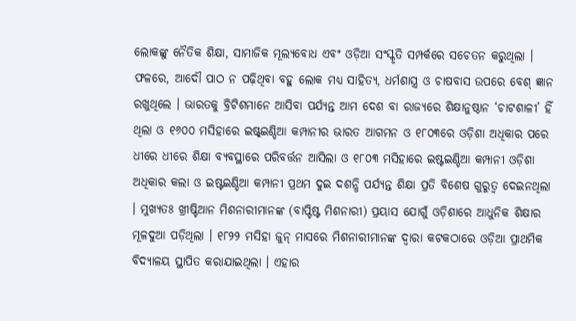ଲୋକଙ୍କୁ ନୈତିକ ଶିକ୍ଷା, ସାମାଜିକ ମୂଲ୍ୟବୋଧ ଏବଂ ଓଡ଼ିଆ ସଂସ୍କୃତି ସମ୍ପର୍କରେ ସଚେତନ କରୁଥିଲା । ଫଳରେ, ଆଦୌ ପାଠ ନ ପଢ଼ିଥିବା ବହୁ ଲୋକ ମଧ୍ୟ ସାହିତ୍ୟ, ଧର୍ମଶାସ୍ତ୍ର ଓ ଚାଷବାସ ଉପରେ ବେଶ୍ ଜ୍ଞାନ ରଖୁଥିଲେ । ଭାରତକୁ ବ୍ରିଟିଶମାନେ ଆସିବା ପର୍ଯ୍ୟନ୍ତ ଆମ ଦେଶ ବା ରାଜ୍ୟରେ ଶିକ୍ଷାନୁଷ୍ଠାନ ‘ଚାଟଶାଳୀ’ ହିଁ ଥିଲା ଓ ୧୬୦୦ ମସିହାରେ ଇଷ୍ଟ୍ଇଣ୍ଡିଆ କମ୍ପାନୀର ଭାରତ ଆଗମନ ଓ ୧୮୦୩ରେ ଓଡ଼ିଶା ଅଧିକାର ପରେ ଧୀରେ ଧୀରେ ଶିକ୍ଷା ବ୍ୟବସ୍ଥାରେ ପରିବର୍ତ୍ତନ ଆସିଲା ଓ ୧୮୦୩ ମସିହାରେ ଇଷ୍ଟଇଣ୍ଡିଆ କମ୍ପାନୀ ଓଡ଼ିଶା ଅଧିକାର କଲା ଓ ଇଷ୍ଟଇଣ୍ଡିଆ କମ୍ପାନୀ ପ୍ରଥମ ଦୁଇ ଦଶନ୍ଧି ପର୍ଯ୍ୟନ୍ତ ଶିକ୍ଷା ପ୍ରତି ବିଶେଷ ଗୁରୁତ୍ୱ ଦେଇନଥିଲା । ମୁଖ୍ୟତଃ ଖ୍ରୀଷ୍ଟିଆନ ମିଶନାରୀମାନଙ୍କ (ବାପ୍ଟିଷ୍ଟ ମିଶନାରୀ) ପ୍ରୟାସ ଯୋଗୁଁ ଓଡ଼ିଶାରେ ଆଧୁନିକ ଶିକ୍ଷାର ମୂଳଦୁଆ ପଡ଼ିଥିଲା । ୧୮୨୨ ମସିହା ଜୁନ୍ ମାସରେ ମିଶନାରୀମାନଙ୍କ ଦ୍ୱାରା କଟକଠାରେ ଓଡ଼ିଆ ପ୍ରାଥମିକ ବିଦ୍ୟାଳୟ ସ୍ଥାପିତ କରାଯାଇଥିଲା । ଏହାର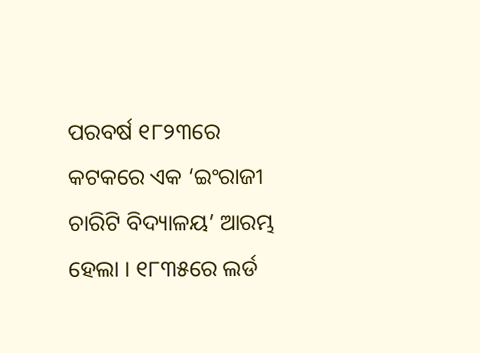ପରବର୍ଷ ୧୮୨୩ରେ କଟକରେ ଏକ ‘ଇଂରାଜୀ ଚାରିଟି ବିଦ୍ୟାଳୟ’ ଆରମ୍ଭ ହେଲା । ୧୮୩୫ରେ ଲର୍ଡ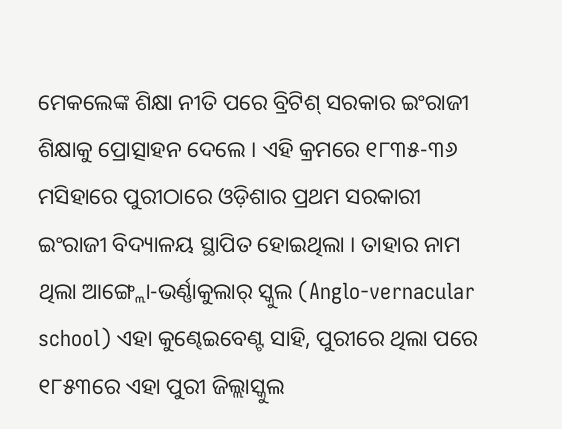ମେକଲେଙ୍କ ଶିକ୍ଷା ନୀତି ପରେ ବ୍ରିଟିଶ୍ ସରକାର ଇଂରାଜୀ ଶିକ୍ଷାକୁ ପ୍ରୋତ୍ସାହନ ଦେଲେ । ଏହି କ୍ରମରେ ୧୮୩୫-୩୬ ମସିହାରେ ପୁରୀଠାରେ ଓଡ଼ିଶାର ପ୍ରଥମ ସରକାରୀ ଇଂରାଜୀ ବିଦ୍ୟାଳୟ ସ୍ଥାପିତ ହୋଇଥିଲା । ତାହାର ନାମ ଥିଲା ଆଙ୍ଗ୍ଲୋ-ଭର୍ଣ୍ଣାକୁଲାର୍ ସ୍କୁଲ (Anglo-vernacular school) ଏହା କୁଣ୍ଢେଇବେଣ୍ଟ ସାହି, ପୁରୀରେ ଥିଲା ପରେ ୧୮୫୩ରେ ଏହା ପୁରୀ ଜିଲ୍ଲାସ୍କୁଲ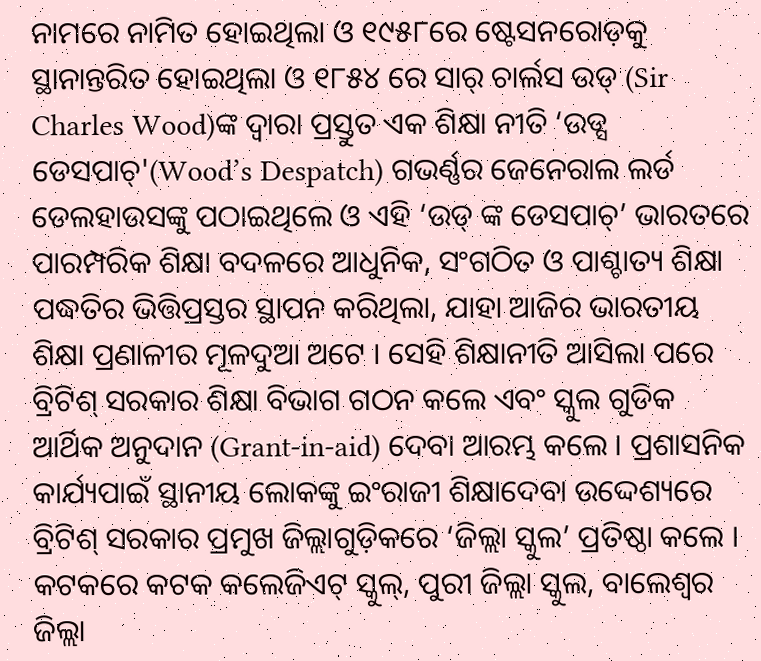ନାମରେ ନାମିତ ହୋଇଥିଲା ଓ ୧୯୫୮ରେ ଷ୍ଟେସନରୋଡ଼କୁ ସ୍ଥାନାନ୍ତରିତ ହୋଇଥିଲା ଓ ୧୮୫୪ ରେ ସାର୍ ଚାର୍ଲସ ଉଡ୍ (Sir Charles Wood)ଙ୍କ ଦ୍ୱାରା ପ୍ରସ୍ତୁତ ଏକ ଶିକ୍ଷା ନୀତି ‘ଉଡ୍ସ ଡେସପାଚ୍'(Wood’s Despatch) ଗଭର୍ଣ୍ଣର ଜେନେରାଲ ଲର୍ଡ ଡେଲହାଉସଙ୍କୁ ପଠାଇଥିଲେ ଓ ଏହି ‘ଉଡ୍ ଙ୍କ ଡେସପାଚ୍’ ଭାରତରେ ପାରମ୍ପରିକ ଶିକ୍ଷା ବଦଳରେ ଆଧୁନିକ, ସଂଗଠିତ ଓ ପାଶ୍ଚାତ୍ୟ ଶିକ୍ଷା ପଦ୍ଧତିର ଭିତ୍ତିପ୍ରସ୍ତର ସ୍ଥାପନ କରିଥିଲା, ଯାହା ଆଜିର ଭାରତୀୟ ଶିକ୍ଷା ପ୍ରଣାଳୀର ମୂଳଦୁଆ ଅଟେ । ସେହି ଶିକ୍ଷାନୀତି ଆସିଲା ପରେ ବ୍ରିଟିଶ୍ ସରକାର ଶିକ୍ଷା ବିଭାଗ ଗଠନ କଲେ ଏବଂ ସ୍କୁଲ ଗୁଡିକ ଆର୍ଥିକ ଅନୁଦାନ (Grant-in-aid) ଦେବା ଆରମ୍ଭ କଲେ । ପ୍ରଶାସନିକ କାର୍ଯ୍ୟପାଇଁ ସ୍ଥାନୀୟ ଲୋକଙ୍କୁ ଇଂରାଜୀ ଶିକ୍ଷାଦେବା ଉଦ୍ଦେଶ୍ୟରେ ବ୍ରିଟିଶ୍ ସରକାର ପ୍ରମୁଖ ଜିଲ୍ଲାଗୁଡ଼ିକରେ ‘ଜିଲ୍ଲା ସ୍କୁଲ’ ପ୍ରତିଷ୍ଠା କଲେ । କଟକରେ କଟକ କଲେଜିଏଟ୍ ସ୍କୁଲ୍, ପୁରୀ ଜିଲ୍ଲା ସ୍କୁଲ, ବାଲେଶ୍ୱର ଜିଲ୍ଲା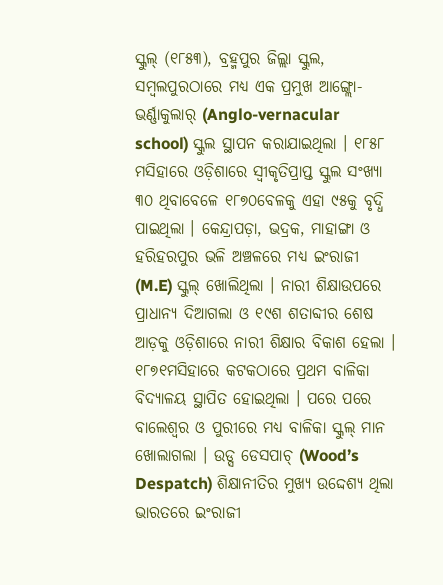ସ୍କୁଲ୍ (୧୮୫୩), ବ୍ରହ୍ମପୁର ଜିଲ୍ଲା ସ୍କୁଲ, ସମ୍ବଲପୁରଠାରେ ମଧ୍ୟ ଏକ ପ୍ରମୁଖ ଆଙ୍ଗ୍ଲୋ-ଭର୍ଣ୍ଣାକୁଲାର୍ (Anglo-vernacular school) ସ୍କୁଲ ସ୍ଥାପନ କରାଯାଇଥିଲା । ୧୮୫୮ ମସିହାରେ ଓଡ଼ିଶାରେ ସ୍ୱୀକୃତିପ୍ରାପ୍ତ ସ୍କୁଲ ସଂଖ୍ୟା ୩୦ ଥିବାବେଳେ ୧୮୭୦ବେଳକୁ ଏହା ୯୫କୁ ବୃଦ୍ଧି ପାଇଥିଲା । କେନ୍ଦ୍ରାପଡ଼ା, ଭଦ୍ରକ, ମାହାଙ୍ଗା ଓ ହରିହରପୁର ଭଳି ଅଞ୍ଚଳରେ ମଧ୍ୟ ଇଂରାଜୀ (M.E) ସ୍କୁଲ୍ ଖୋଲିଥିଲା । ନାରୀ ଶିକ୍ଷାଉପରେ ପ୍ରାଧାନ୍ୟ ଦିଆଗଲା ଓ ୧୯ଶ ଶତାବ୍ଦୀର ଶେଷ ଆଡ଼କୁ ଓଡ଼ିଶାରେ ନାରୀ ଶିକ୍ଷାର ବିକାଶ ହେଲା । ୧୮୭୧ମସିହାରେ କଟକଠାରେ ପ୍ରଥମ ବାଳିକା ବିଦ୍ୟାଳୟ ସ୍ଥାପିତ ହୋଇଥିଲା । ପରେ ପରେ ବାଲେଶ୍ୱର ଓ ପୁରୀରେ ମଧ୍ୟ ବାଳିକା ସ୍କୁଲ୍ ମାନ ଖୋଲାଗଲା । ଉଡ୍ସ ଡେସପାଚ୍ (Wood’s Despatch) ଶିକ୍ଷାନୀତିର ମୁଖ୍ୟ ଉଦ୍ଦେଶ୍ୟ ଥିଲା ଭାରତରେ ଇଂରାଜୀ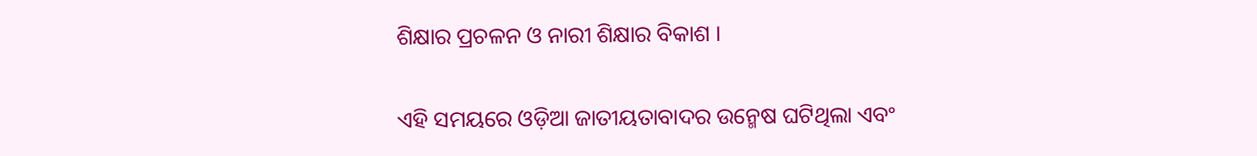ଶିକ୍ଷାର ପ୍ରଚଳନ ଓ ନାରୀ ଶିକ୍ଷାର ବିକାଶ ।

ଏହି ସମୟରେ ଓଡ଼ିଆ ଜାତୀୟତାବାଦର ଉନ୍ମେଷ ଘଟିଥିଲା ଏବଂ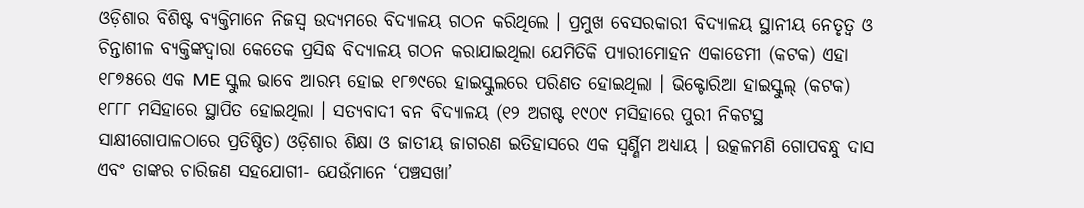ଓଡ଼ିଶାର ବିଶିଷ୍ଟ ବ୍ୟକ୍ତିମାନେ ନିଜସ୍ୱ ଉଦ୍ୟମରେ ବିଦ୍ୟାଳୟ ଗଠନ କରିଥିଲେ । ପ୍ରମୁଖ ବେସରକାରୀ ବିଦ୍ୟାଳୟ ସ୍ଥାନୀୟ ନେତୃତ୍ୱ ଓ ଚିନ୍ତାଶୀଳ ବ୍ୟକ୍ତିଙ୍କଦ୍ୱାରା କେତେକ ପ୍ରସିଦ୍ଧ ବିଦ୍ୟାଳୟ ଗଠନ କରାଯାଇଥିଲା ଯେମିତିକି ପ୍ୟାରୀମୋହନ ଏକାଡେମୀ (କଟକ) ଏହା ୧୮୭୫ରେ ଏକ ME ସ୍କୁଲ ଭାବେ ଆରମ୍ଭ ହୋଇ ୧୮୭୯ରେ ହାଇସ୍କୁଲରେ ପରିଣତ ହୋଇଥିଲା । ଭିକ୍ଟୋରିଆ ହାଇସ୍କୁଲ୍ (କଟକ) ୧୮୮୮ ମସିହାରେ ସ୍ଥାପିତ ହୋଇଥିଲା । ସତ୍ୟବାଦୀ ବନ ବିଦ୍ୟାଳୟ (୧୨ ଅଗଷ୍ଟ ୧୯୦୯ ମସିହାରେ ପୁରୀ ନିକଟସ୍ଥ ସାକ୍ଷୀଗୋପାଳଠାରେ ପ୍ରତିଷ୍ଠିତ) ଓଡ଼ିଶାର ଶିକ୍ଷା ଓ ଜାତୀୟ ଜାଗରଣ ଇତିହାସରେ ଏକ ସ୍ୱର୍ଣ୍ଣିମ ଅଧ୍ୟାୟ । ଉତ୍କଳମଣି ଗୋପବନ୍ଧୁ ଦାସ ଏବଂ ତାଙ୍କର ଚାରିଜଣ ସହଯୋଗୀ- ଯେଉଁମାନେ ‘ପଞ୍ଚସଖା’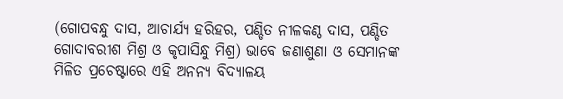(ଗୋପବନ୍ଧୁ ଦାସ, ଆଚାର୍ଯ୍ୟ ହରିହର, ପଣ୍ଡିତ ନୀଳକଣ୍ଠ ଦାସ, ପଣ୍ଡିତ ଗୋଦାବରୀଶ ମିଶ୍ର ଓ କୃପାସିନ୍ଧୁ ମିଶ୍ର) ଭାବେ ଜଣାଶୁଣା ଓ ସେମାନଙ୍କ ମିଳିତ ପ୍ରଚେଷ୍ଟାରେ ଏହି ଅନନ୍ୟ ବିଦ୍ୟାଳୟ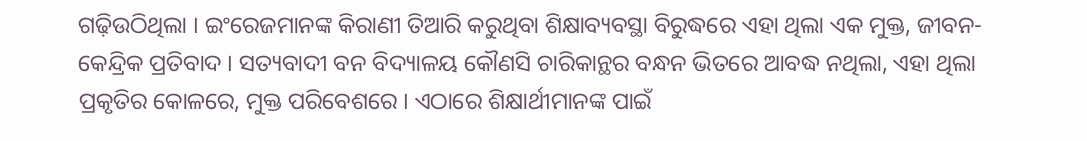ଗଢ଼ିଉଠିଥିଲା । ଇଂରେଜମାନଙ୍କ କିରାଣୀ ତିଆରି କରୁଥିବା ଶିକ୍ଷାବ୍ୟବସ୍ଥା ବିରୁଦ୍ଧରେ ଏହା ଥିଲା ଏକ ମୁକ୍ତ, ଜୀବନ-କେନ୍ଦ୍ରିକ ପ୍ରତିବାଦ । ସତ୍ୟବାଦୀ ବନ ବିଦ୍ୟାଳୟ କୌଣସି ଚାରିକାନ୍ଥର ବନ୍ଧନ ଭିତରେ ଆବଦ୍ଧ ନଥିଲା, ଏହା ଥିଲା ପ୍ରକୃତିର କୋଳରେ, ମୁକ୍ତ ପରିବେଶରେ । ଏଠାରେ ଶିକ୍ଷାର୍ଥୀମାନଙ୍କ ପାଇଁ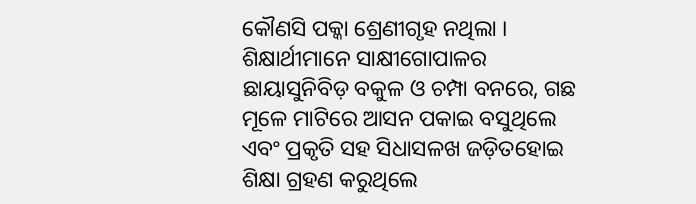କୌଣସି ପକ୍କା ଶ୍ରେଣୀଗୃହ ନଥିଲା । ଶିକ୍ଷାର୍ଥୀମାନେ ସାକ୍ଷୀଗୋପାଳର ଛାୟାସୁନିବିଡ଼ ବକୁଳ ଓ ଚମ୍ପା ବନରେ, ଗଛ ମୂଳେ ମାଟିରେ ଆସନ ପକାଇ ବସୁଥିଲେ ଏବଂ ପ୍ରକୃତି ସହ ସିଧାସଳଖ ଜଡ଼ିତହୋଇ ଶିକ୍ଷା ଗ୍ରହଣ କରୁଥିଲେ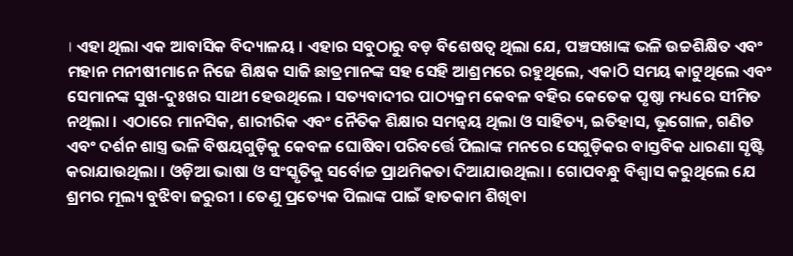। ଏହା ଥିଲା ଏକ ଆବାସିକ ବିଦ୍ୟାଳୟ । ଏହାର ସବୁଠାରୁ ବଡ଼ ବିଶେଷତ୍ୱ ଥିଲା ଯେ, ପଞ୍ଚସଖାଙ୍କ ଭଳି ଉଚ୍ଚଶିକ୍ଷିତ ଏବଂ ମହାନ ମନୀଷୀମାନେ ନିଜେ ଶିକ୍ଷକ ସାଜି ଛାତ୍ରମାନଙ୍କ ସହ ସେହି ଆଶ୍ରମରେ ରହୁଥିଲେ, ଏକାଠି ସମୟ କାଟୁଥିଲେ ଏବଂ ସେମାନଙ୍କ ସୁଖ-ଦୁଃଖର ସାଥୀ ହେଉଥିଲେ । ସତ୍ୟବାଦୀର ପାଠ୍ୟକ୍ରମ କେବଳ ବହିର କେତେକ ପୃଷ୍ଠା ମଧ୍ୟରେ ସୀମିତ ନଥିଲା । ଏଠାରେ ମାନସିକ, ଶାରୀରିକ ଏବଂ ନୈତିକ ଶିକ୍ଷାର ସମନ୍ୱୟ ଥିଲା ଓ ସାହିତ୍ୟ, ଇତିହାସ, ଭୂଗୋଳ, ଗଣିତ ଏବଂ ଦର୍ଶନ ଶାସ୍ତ୍ର ଭଳି ବିଷୟଗୁଡ଼ିକୁ କେବଳ ଘୋଷିବା ପରିବର୍ତ୍ତେ ପିଲାଙ୍କ ମନରେ ସେଗୁଡ଼ିକର ବାସ୍ତବିକ ଧାରଣା ସୃଷ୍ଟି କରାଯାଉଥିଲା । ଓଡ଼ିଆ ଭାଷା ଓ ସଂସ୍କୃତିକୁ ସର୍ବୋଚ୍ଚ ପ୍ରାଥମିକତା ଦିଆଯାଉଥିଲା । ଗୋପବନ୍ଧୁ ବିଶ୍ୱାସ କରୁଥିଲେ ଯେ ଶ୍ରମର ମୂଲ୍ୟ ବୁଝିବା ଜରୁରୀ । ତେଣୁ ପ୍ରତ୍ୟେକ ପିଲାଙ୍କ ପାଇଁ ହାତକାମ ଶିଖିବା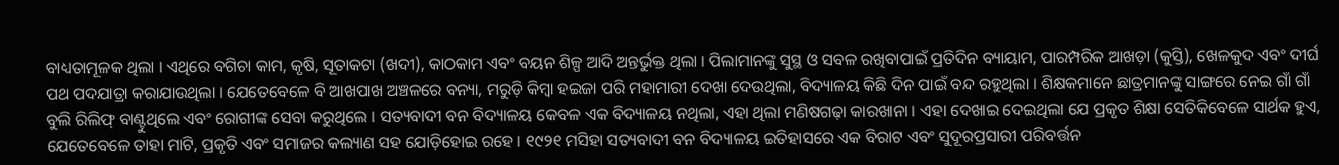ବାଧ୍ୟତାମୂଳକ ଥିଲା । ଏଥିରେ ବଗିଚା କାମ, କୃଷି, ସୂତାକଟା (ଖଦୀ), କାଠକାମ ଏବଂ ବୟନ ଶିଳ୍ପ ଆଦି ଅନ୍ତର୍ଭୁକ୍ତ ଥିଲା । ପିଲାମାନଙ୍କୁ ସୁସ୍ଥ ଓ ସବଳ ରଖିବାପାଇଁ ପ୍ରତିଦିନ ବ୍ୟାୟାମ, ପାରମ୍ପରିକ ଆଖଡ଼ା (କୁସ୍ତି), ଖେଳକୁଦ ଏବଂ ଦୀର୍ଘ ପଥ ପଦଯାତ୍ରା କରାଯାଉଥିଲା । ଯେତେବେଳେ ବି ଆଖପାଖ ଅଞ୍ଚଳରେ ବନ୍ୟା, ମରୁଡ଼ି କିମ୍ବା ହଇଜା ପରି ମହାମାରୀ ଦେଖା ଦେଉଥିଲା, ବିଦ୍ୟାଳୟ କିଛି ଦିନ ପାଇଁ ବନ୍ଦ ରହୁଥିଲା । ଶିକ୍ଷକମାନେ ଛାତ୍ରମାନଙ୍କୁ ସାଙ୍ଗରେ ନେଇ ଗାଁ ଗାଁ ବୁଲି ରିଲିଫ୍ ବାଣ୍ଟୁଥିଲେ ଏବଂ ରୋଗୀଙ୍କ ସେବା କରୁଥିଲେ । ସତ୍ୟବାଦୀ ବନ ବିଦ୍ୟାଳୟ କେବଳ ଏକ ବିଦ୍ୟାଳୟ ନଥିଲା, ଏହା ଥିଲା ମଣିଷଗଢ଼ା କାରଖାନା । ଏହା ଦେଖାଇ ଦେଇଥିଲା ଯେ ପ୍ରକୃତ ଶିକ୍ଷା ସେତିକିବେଳେ ସାର୍ଥକ ହୁଏ, ଯେତେବେଳେ ତାହା ମାଟି, ପ୍ରକୃତି ଏବଂ ସମାଜର କଲ୍ୟାଣ ସହ ଯୋଡ଼ିହୋଇ ରହେ । ୧୯୨୧ ମସିହା ସତ୍ୟବାଦୀ ବନ ବିଦ୍ୟାଳୟ ଇତିହାସରେ ଏକ ବିରାଟ ଏବଂ ସୁଦୂରପ୍ରସାରୀ ପରିବର୍ତ୍ତନ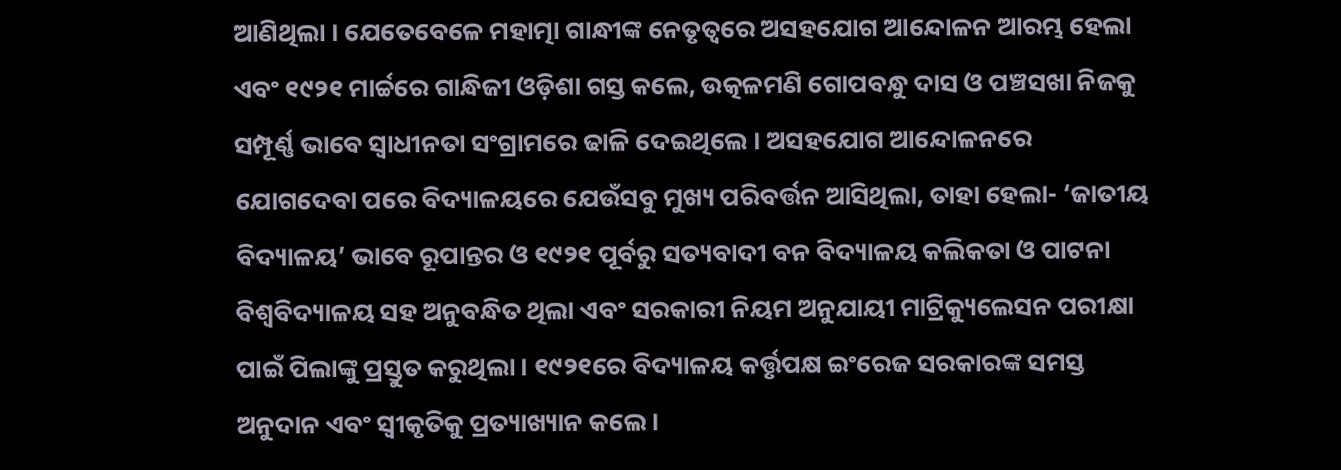ଆଣିଥିଲା । ଯେତେବେଳେ ମହାତ୍ମା ଗାନ୍ଧୀଙ୍କ ନେତୃତ୍ୱରେ ଅସହଯୋଗ ଆନ୍ଦୋଳନ ଆରମ୍ଭ ହେଲା ଏବଂ ୧୯୨୧ ମାର୍ଚ୍ଚରେ ଗାନ୍ଧିଜୀ ଓଡ଼ିଶା ଗସ୍ତ କଲେ, ଉତ୍କଳମଣି ଗୋପବନ୍ଧୁ ଦାସ ଓ ପଞ୍ଚସଖା ନିଜକୁ ସମ୍ପୂର୍ଣ୍ଣ ଭାବେ ସ୍ୱାଧୀନତା ସଂଗ୍ରାମରେ ଢାଳି ଦେଇଥିଲେ । ଅସହଯୋଗ ଆନ୍ଦୋଳନରେ ଯୋଗଦେବା ପରେ ବିଦ୍ୟାଳୟରେ ଯେଉଁସବୁ ମୁଖ୍ୟ ପରିବର୍ତ୍ତନ ଆସିଥିଲା, ତାହା ହେଲା- ‘ଜାତୀୟ ବିଦ୍ୟାଳୟ’ ଭାବେ ରୂପାନ୍ତର ଓ ୧୯୨୧ ପୂର୍ବରୁ ସତ୍ୟବାଦୀ ବନ ବିଦ୍ୟାଳୟ କଲିକତା ଓ ପାଟନା ବିଶ୍ୱବିଦ୍ୟାଳୟ ସହ ଅନୁବନ୍ଧିତ ଥିଲା ଏବଂ ସରକାରୀ ନିୟମ ଅନୁଯାୟୀ ମାଟ୍ରିକ୍ୟୁଲେସନ ପରୀକ୍ଷା ପାଇଁ ପିଲାଙ୍କୁ ପ୍ରସ୍ତୁତ କରୁଥିଲା । ୧୯୨୧ରେ ବିଦ୍ୟାଳୟ କର୍ତ୍ତୃପକ୍ଷ ଇଂରେଜ ସରକାରଙ୍କ ସମସ୍ତ ଅନୁଦାନ ଏବଂ ସ୍ୱୀକୃତିକୁ ପ୍ରତ୍ୟାଖ୍ୟାନ କଲେ ।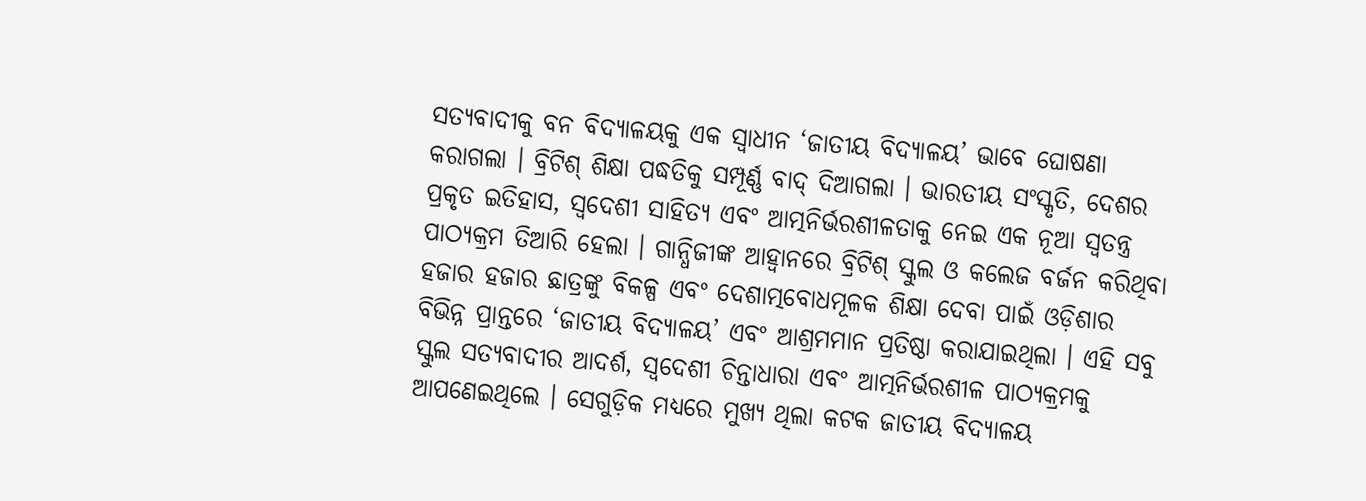ସତ୍ୟବାଦୀକୁ ବନ ବିଦ୍ୟାଳୟକୁ ଏକ ସ୍ୱାଧୀନ ‘ଜାତୀୟ ବିଦ୍ୟାଳୟ’ ଭାବେ ଘୋଷଣା କରାଗଲା । ବ୍ରିଟିଶ୍ ଶିକ୍ଷା ପଦ୍ଧତିକୁ ସମ୍ପୂର୍ଣ୍ଣ ବାଦ୍ ଦିଆଗଲା । ଭାରତୀୟ ସଂସ୍କୃତି, ଦେଶର ପ୍ରକୃତ ଇତିହାସ, ସ୍ୱଦେଶୀ ସାହିତ୍ୟ ଏବଂ ଆତ୍ମନିର୍ଭରଶୀଳତାକୁ ନେଇ ଏକ ନୂଆ ସ୍ୱତନ୍ତ୍ର ପାଠ୍ୟକ୍ରମ ତିଆରି ହେଲା । ଗାନ୍ଧିଜୀଙ୍କ ଆହ୍ୱାନରେ ବ୍ରିଟିଶ୍ ସ୍କୁଲ ଓ କଲେଜ ବର୍ଜନ କରିଥିବା ହଜାର ହଜାର ଛାତ୍ରଙ୍କୁ ବିକଳ୍ପ ଏବଂ ଦେଶାତ୍ମବୋଧମୂଳକ ଶିକ୍ଷା ଦେବା ପାଇଁ ଓଡ଼ିଶାର ବିଭିନ୍ନ ପ୍ରାନ୍ତରେ ‘ଜାତୀୟ ବିଦ୍ୟାଳୟ’ ଏବଂ ଆଶ୍ରମମାନ ପ୍ରତିଷ୍ଠା କରାଯାଇଥିଲା । ଏହି ସବୁ ସ୍କୁଲ ସତ୍ୟବାଦୀର ଆଦର୍ଶ, ସ୍ୱଦେଶୀ ଚିନ୍ତାଧାରା ଏବଂ ଆତ୍ମନିର୍ଭରଶୀଳ ପାଠ୍ୟକ୍ରମକୁ ଆପଣେଇଥିଲେ । ସେଗୁଡ଼ିକ ମଧ୍ୟରେ ମୁଖ୍ୟ ଥିଲା କଟକ ଜାତୀୟ ବିଦ୍ୟାଳୟ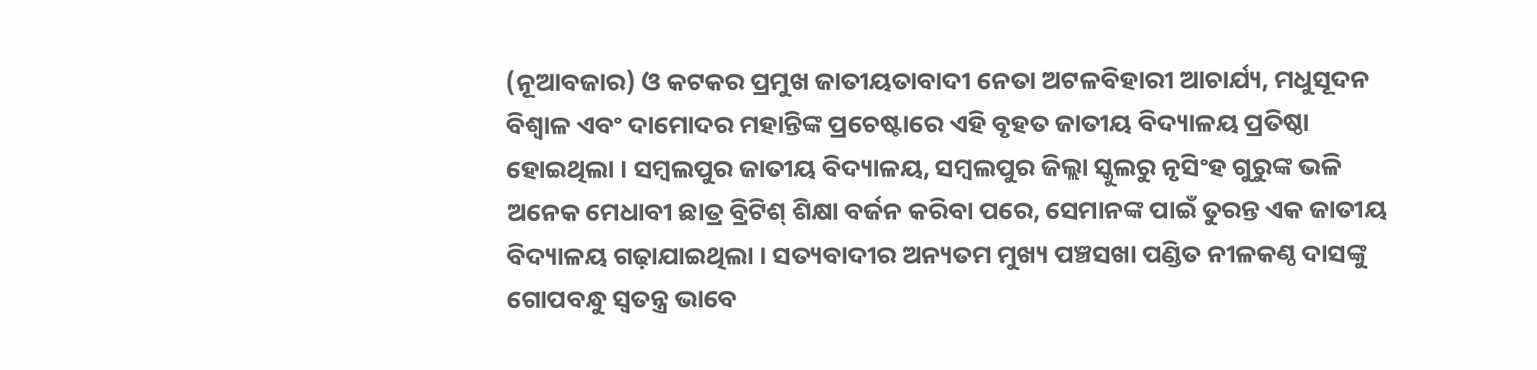(ନୂଆବଜାର) ଓ କଟକର ପ୍ରମୁଖ ଜାତୀୟତାବାଦୀ ନେତା ଅଟଳବିହାରୀ ଆଚାର୍ଯ୍ୟ, ମଧୁସୂଦନ ବିଶ୍ୱାଳ ଏବଂ ଦାମୋଦର ମହାନ୍ତିଙ୍କ ପ୍ରଚେଷ୍ଟାରେ ଏହି ବୃହତ ଜାତୀୟ ବିଦ୍ୟାଳୟ ପ୍ରତିଷ୍ଠା ହୋଇଥିଲା । ସମ୍ବଲପୁର ଜାତୀୟ ବିଦ୍ୟାଳୟ, ସମ୍ବଲପୁର ଜିଲ୍ଲା ସ୍କୁଲରୁ ନୃସିଂହ ଗୁରୁଙ୍କ ଭଳି ଅନେକ ମେଧାବୀ ଛାତ୍ର ବ୍ରିଟିଶ୍ ଶିକ୍ଷା ବର୍ଜନ କରିବା ପରେ, ସେମାନଙ୍କ ପାଇଁ ତୁରନ୍ତ ଏକ ଜାତୀୟ ବିଦ୍ୟାଳୟ ଗଢ଼ାଯାଇଥିଲା । ସତ୍ୟବାଦୀର ଅନ୍ୟତମ ମୁଖ୍ୟ ପଞ୍ଚସଖା ପଣ୍ଡିତ ନୀଳକଣ୍ଠ ଦାସଙ୍କୁ ଗୋପବନ୍ଧୁ ସ୍ୱତନ୍ତ୍ର ଭାବେ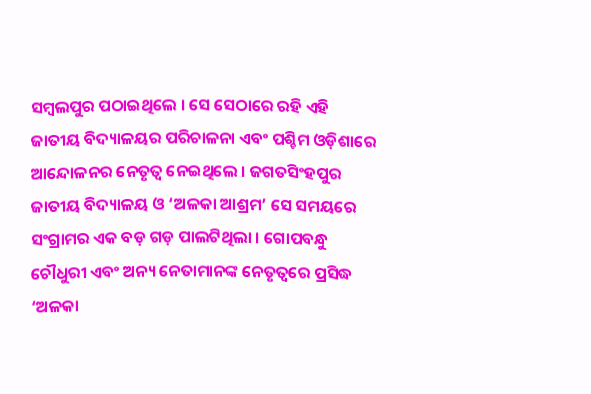ସମ୍ବଲପୁର ପଠାଇଥିଲେ । ସେ ସେଠାରେ ରହି ଏହି ଜାତୀୟ ବିଦ୍ୟାଳୟର ପରିଚାଳନା ଏବଂ ପଶ୍ଚିମ ଓଡ଼ିଶାରେ ଆନ୍ଦୋଳନର ନେତୃତ୍ୱ ନେଇଥିଲେ । ଜଗତସିଂହପୁର ଜାତୀୟ ବିଦ୍ୟାଳୟ ଓ ‘ଅଳକା ଆଶ୍ରମ’ ସେ ସମୟରେ ସଂଗ୍ରାମର ଏକ ବଡ଼ ଗଡ଼ ପାଲଟିଥିଲା । ଗୋପବନ୍ଧୁ ଚୌଧୁରୀ ଏବଂ ଅନ୍ୟ ନେତାମାନଙ୍କ ନେତୃତ୍ୱରେ ପ୍ରସିଦ୍ଧ ‘ଅଳକା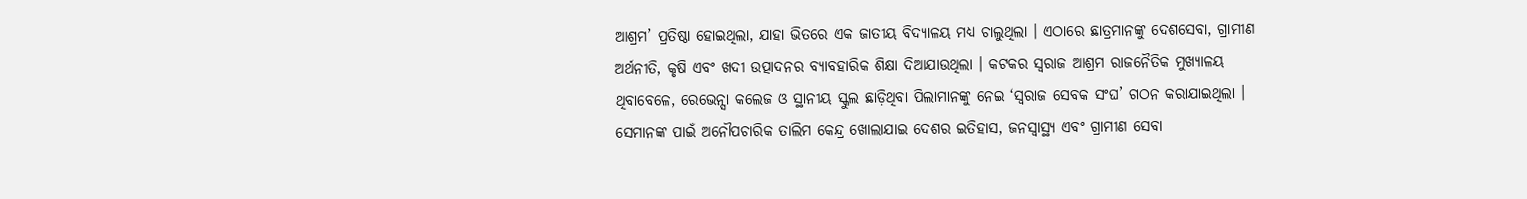ଆଶ୍ରମ’ ପ୍ରତିଷ୍ଠା ହୋଇଥିଲା, ଯାହା ଭିତରେ ଏକ ଜାତୀୟ ବିଦ୍ୟାଳୟ ମଧ୍ୟ ଚାଲୁଥିଲା । ଏଠାରେ ଛାତ୍ରମାନଙ୍କୁ ଦେଶସେବା, ଗ୍ରାମୀଣ ଅର୍ଥନୀତି, କୃଷି ଏବଂ ଖଦୀ ଉତ୍ପାଦନର ବ୍ୟାବହାରିକ ଶିକ୍ଷା ଦିଆଯାଉଥିଲା । କଟକର ସ୍ୱରାଜ ଆଶ୍ରମ ରାଜନୈତିକ ମୁଖ୍ୟାଳୟ ଥିବାବେଳେ, ରେଭେନ୍ସା କଲେଜ ଓ ସ୍ଥାନୀୟ ସ୍କୁଲ ଛାଡ଼ିଥିବା ପିଲାମାନଙ୍କୁ ନେଇ ‘ସ୍ୱରାଜ ସେବକ ସଂଘ’ ଗଠନ କରାଯାଇଥିଲା । ସେମାନଙ୍କ ପାଇଁ ଅନୌପଚାରିକ ତାଲିମ କେନ୍ଦ୍ର ଖୋଲାଯାଇ ଦେଶର ଇତିହାସ, ଜନସ୍ୱାସ୍ଥ୍ୟ ଏବଂ ଗ୍ରାମୀଣ ସେବା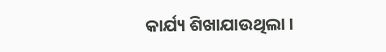କାର୍ଯ୍ୟ ଶିଖାଯାଉଥିଲା ।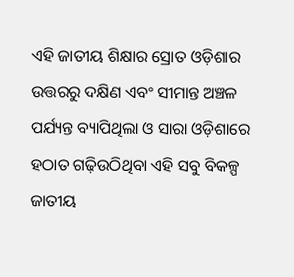ଏହି ଜାତୀୟ ଶିକ୍ଷାର ସ୍ରୋତ ଓଡ଼ିଶାର ଉତ୍ତରରୁ ଦକ୍ଷିଣ ଏବଂ ସୀମାନ୍ତ ଅଞ୍ଚଳ ପର୍ଯ୍ୟନ୍ତ ବ୍ୟାପିଥିଲା ଓ ସାରା ଓଡ଼ିଶାରେ ହଠାତ ଗଢ଼ିଉଠିଥିବା ଏହି ସବୁ ବିକଳ୍ପ ଜାତୀୟ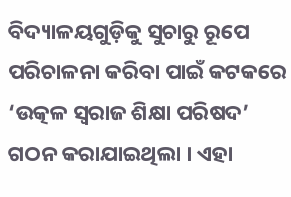ବିଦ୍ୟାଳୟଗୁଡ଼ିକୁ ସୁଚାରୁ ରୂପେ ପରିଚାଳନା କରିବା ପାଇଁ କଟକରେ ‘ଉତ୍କଳ ସ୍ୱରାଜ ଶିକ୍ଷା ପରିଷଦ’ ଗଠନ କରାଯାଇଥିଲା । ଏହା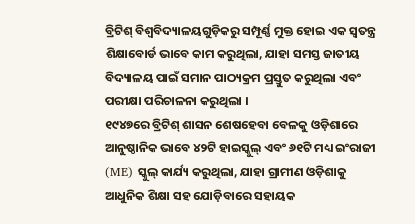ବ୍ରିଟିଶ୍ ବିଶ୍ୱବିଦ୍ୟାଳୟଗୁଡ଼ିକରୁ ସମ୍ପୂର୍ଣ୍ଣ ମୁକ୍ତ ହୋଇ ଏକ ସ୍ୱତନ୍ତ୍ର ଶିକ୍ଷାବୋର୍ଡ ଭାବେ କାମ କରୁଥିଲା, ଯାହା ସମସ୍ତ ଜାତୀୟ ବିଦ୍ୟାଳୟ ପାଇଁ ସମାନ ପାଠ୍ୟକ୍ରମ ପ୍ରସ୍ତୁତ କରୁଥିଲା ଏବଂ ପରୀକ୍ଷା ପରିଚାଳନା କରୁଥିଲା ।
୧୯୪୭ରେ ବ୍ରିଟିଶ୍ ଶାସନ ଶେଷହେବା ବେଳକୁ ଓଡ଼ିଶାରେ ଆନୁଷ୍ଠାନିକ ଭାବେ ୪୨ଟି ହାଇସ୍କୁଲ୍ ଏବଂ ୬୧ଟି ମଧ୍ୟ ଇଂରାଜୀ (ME) ସ୍କୁଲ୍ କାର୍ଯ୍ୟ କରୁଥିଲା, ଯାହା ଗ୍ରାମୀଣ ଓଡ଼ିଶାକୁ ଆଧୁନିକ ଶିକ୍ଷା ସହ ଯୋଡ଼ିବାରେ ସହାୟକ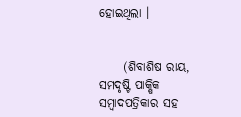ହୋଇଥିଲା ।


     (ଶିବାଶିଷ ରାୟ, ସମଦୃଷ୍ଟି ପାକ୍ଷିକ ସମ୍ବାଦପତ୍ରିକାର ସହ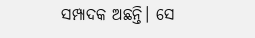ସମ୍ପାଦକ ଅଛନ୍ତି। ସେ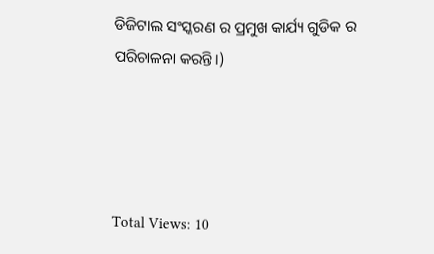ଡିଜିଟାଲ ସଂସ୍କରଣ ର ପ୍ରମୁଖ କାର୍ଯ୍ୟ ଗୁଡିକ ର ପରିଚାଳନା କରନ୍ତି।)




Total Views: 10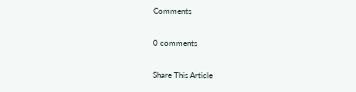Comments

0 comments

Share This Article